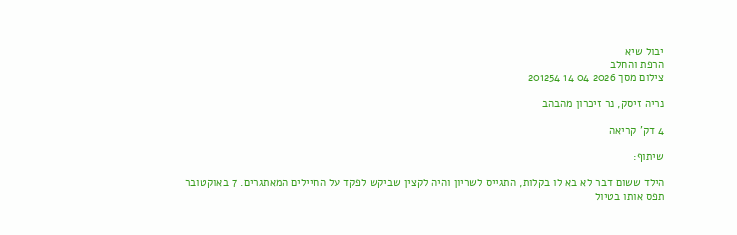יבול שיא
הרפת והחלב
צילום מסך 2026 04 14 201254

נריה זיסק, נר זיכרון מהבהב

4 דק' קריאה

שיתוף:

הילד ששום דבר לא בא לו בקלות, התגייס לשריון והיה לקצין שביקש לפקד על החיילים המאתגרים. 7 באוקטובר תפס אותו בטיול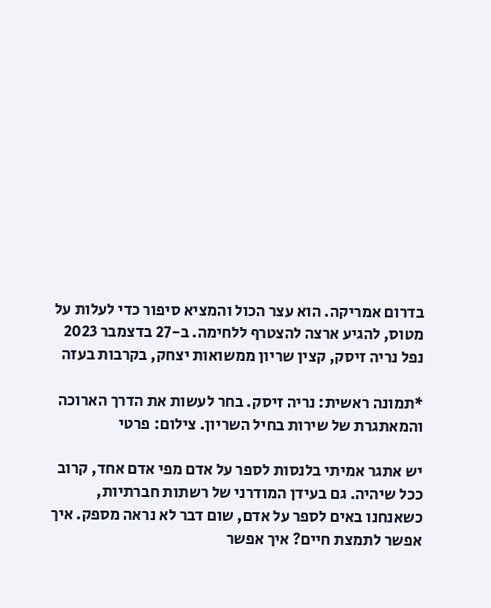בדרום אמריקה. הוא עצר הכול והמציא סיפור כדי לעלות על מטוס, להגיע ארצה להצטרף ללחימה. ב-27 בדצמבר 2023 נפל נריה זיסק, קצין שריון ממשואות יצחק, בקרבות בעזה

*תמונה ראשית: נריה זיסק. בחר לעשות את הדרך הארוכה והמאתגרת של שירות בחיל השריון. צילום: פרטי

יש אתגר אמיתי בלנסות לספר על אדם מפי אדם אחד, קרוב ככל שיהיה. גם בעידן המודרני של רשתות חברתיות, כשאנחנו באים לספר על אדם, שום דבר לא נראה מספק. איך אפשר לתמצת חיים? איך אפשר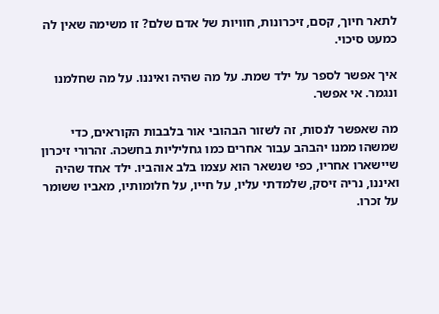לתאר חיוך, קסם, זיכרונות, חוויות של אדם שלם? זו משימה שאין לה כמעט סיכוי.

איך אפשר לספר על ילד שמת. על מה שהיה ואיננו. על מה שחלמנו ונגמר. אי אפשר.

מה שאפשר לנסות, זה לשזור הבהובי אור בלבבות הקוראים, כדי שמשהו ממנו יהבהב עבור אחרים כמו גחליליות בחשכה. זהרורי זיכרון שיישארו אחריו, כפי שנשאר הוא עצמו בלב אוהביו. ילד אחד שהיה ואיננו, נריה זיסק, שלמדתי עליו, על חייו, על חלומותיו, מאביו ששומר על זכרו.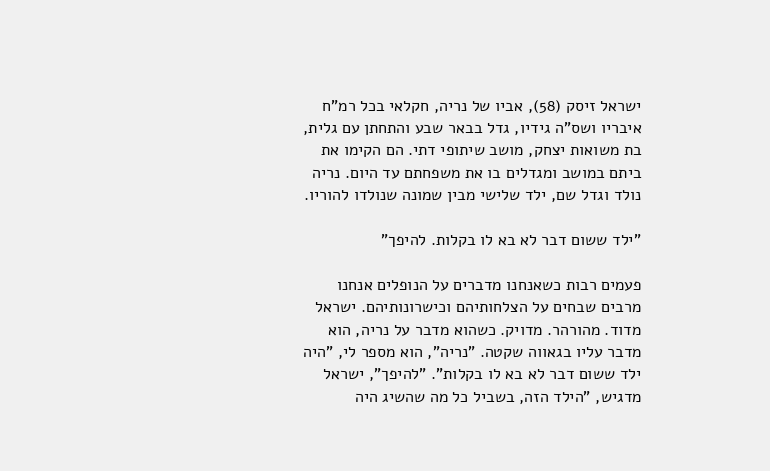ישראל זיסק (58), אביו של נריה, חקלאי בכל רמ"ח איבריו ושס"ה גידיו, גדל בבאר שבע והתחתן עם גלית, בת משואות יצחק, מושב שיתופי דתי. הם הקימו את ביתם במושב ומגדלים בו את משפחתם עד היום. נריה נולד וגדל שם, ילד שלישי מבין שמונה שנולדו להוריו.

"ילד ששום דבר לא בא לו בקלות. להיפך"

פעמים רבות כשאנחנו מדברים על הנופלים אנחנו מרבים שבחים על הצלחותיהם וכישרונותיהם. ישראל מדוד. מהורהר. מדויק. כשהוא מדבר על נריה, הוא מדבר עליו בגאווה שקטה. "נריה", הוא מספר לי, "היה ילד ששום דבר לא בא לו בקלות". "להיפך", ישראל מדגיש, "הילד הזה, בשביל כל מה שהשיג היה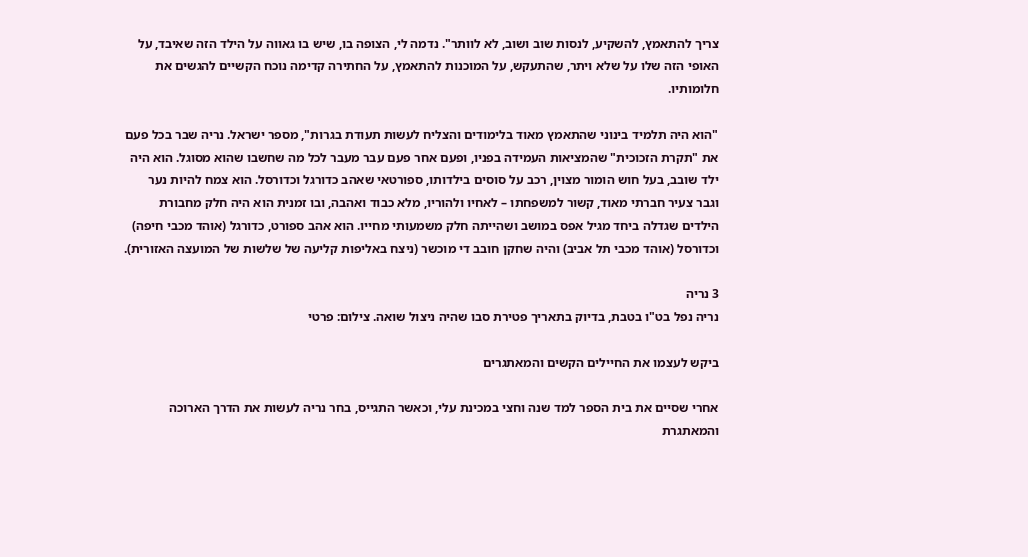צריך להתאמץ, להשקיע, לנסות שוב ושוב, לא לוותר". נדמה לי, הצופה בו, שיש בו גאווה על הילד הזה שאיבד, על האופי הזה שלו על שלא ויתר, שהתעקש, על המוכנות להתאמץ, על החתירה קדימה נוכח הקשיים להגשים את חלומותיו.

"הוא היה תלמיד בינוני שהתאמץ מאוד בלימודים והצליח לעשות תעודת בגרות", מספר ישראל. נריה שבר בכל פעם את "תקרת הזכוכית" שהמציאות העמידה בפניו, ופעם אחר פעם עבר מעבר לכל מה שחשבו שהוא מסוגל. הוא היה ילד שובב, בעל חוש הומור מצוין, רכב על סוסים בילדותו, ספורטאי שאהב כדורגל וכדורסל. הוא צמח להיות נער וגבר צעיר חברתי מאוד, קשור למשפחתו – לאחיו ולהוריו, מלא כבוד ואהבה, ובו זמנית הוא היה חלק מחבורת הילדים שגדלה ביחד מגיל אפס במושב ושהייתה חלק משמעותי מחייו. הוא אהב ספורט, כדורגל (אוהד מכבי חיפה) וכדורסל (אוהד מכבי תל אביב) והיה שחקן חובב די מוכשר (ניצח באליפות קליעה של שלשות של המועצה האזורית).

3 נריה
נריה נפל בט"ו בטבת, בדיוק בתאריך פטירת סבו שהיה ניצול שואה. צילום: פרטי

ביקש לעצמו את החיילים הקשים והמאתגרים

אחרי שסיים את בית הספר למד שנה וחצי במכינת עלי, וכאשר התגייס, בחר נריה לעשות את הדרך הארוכה והמאתגרת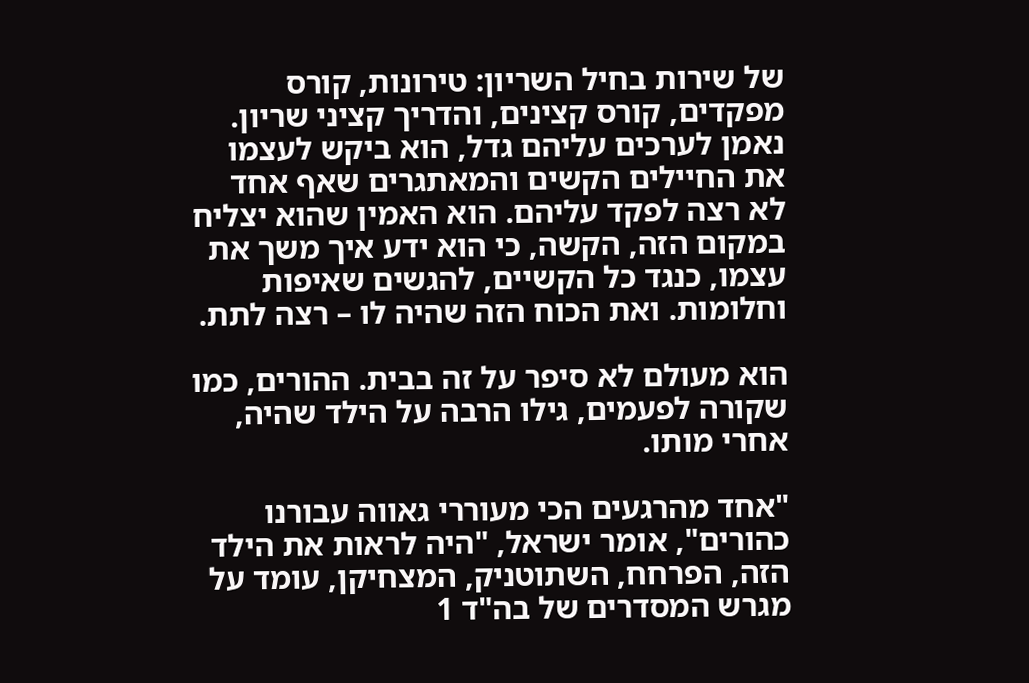של שירות בחיל השריון: טירונות, קורס מפקדים, קורס קצינים, והדריך קציני שריון. נאמן לערכים עליהם גדל, הוא ביקש לעצמו את החיילים הקשים והמאתגרים שאף אחד לא רצה לפקד עליהם. הוא האמין שהוא יצליח במקום הזה, הקשה, כי הוא ידע איך משך את עצמו, כנגד כל הקשיים, להגשים שאיפות וחלומות. ואת הכוח הזה שהיה לו – רצה לתת.

הוא מעולם לא סיפר על זה בבית. ההורים, כמו שקורה לפעמים, גילו הרבה על הילד שהיה, אחרי מותו.

"אחד מהרגעים הכי מעוררי גאווה עבורנו כהורים", אומר ישראל, "היה לראות את הילד הזה, הפרחח, השתוטניק, המצחיקן, עומד על מגרש המסדרים של בה"ד 1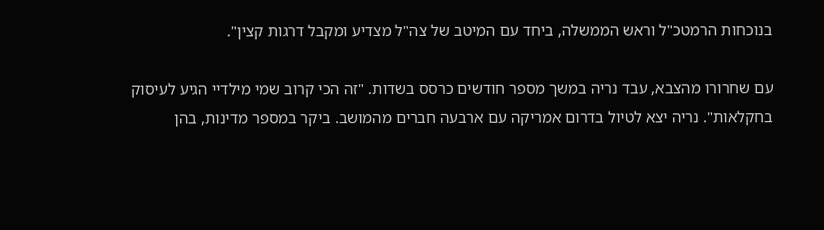בנוכחות הרמטכ"ל וראש הממשלה, ביחד עם המיטב של צה"ל מצדיע ומקבל דרגות קצין".

עם שחרורו מהצבא, עבד נריה במשך מספר חודשים כרסס בשדות. "זה הכי קרוב שמי מילדיי הגיע לעיסוק בחקלאות". נריה יצא לטיול בדרום אמריקה עם ארבעה חברים מהמושב. ביקר במספר מדינות, בהן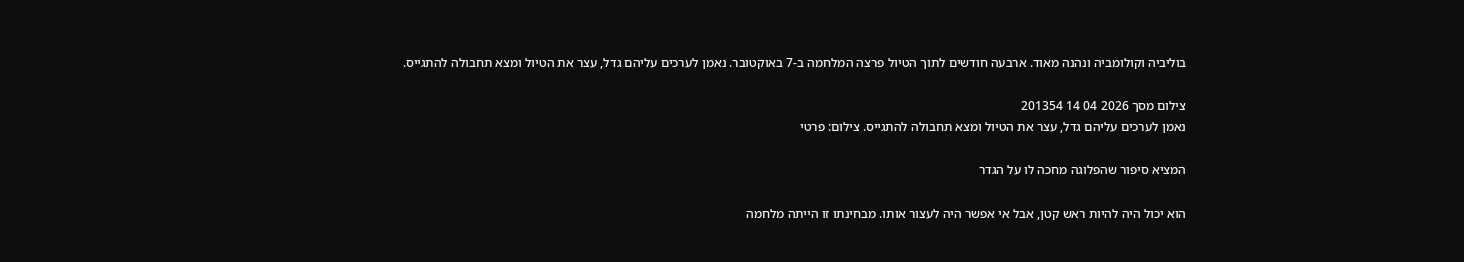בוליביה וקולומביה ונהנה מאוד. ארבעה חודשים לתוך הטיול פרצה המלחמה ב-7 באוקטובר. נאמן לערכים עליהם גדל, עצר את הטיול ומצא תחבולה להתגייס.

צילום מסך 2026 04 14 201354
נאמן לערכים עליהם גדל, עצר את הטיול ומצא תחבולה להתגייס. צילום: פרטי

המציא סיפור שהפלוגה מחכה לו על הגדר

הוא יכול היה להיות ראש קטן, אבל אי אפשר היה לעצור אותו. מבחינתו זו הייתה מלחמה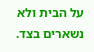על הבית ולא נשארים בצד.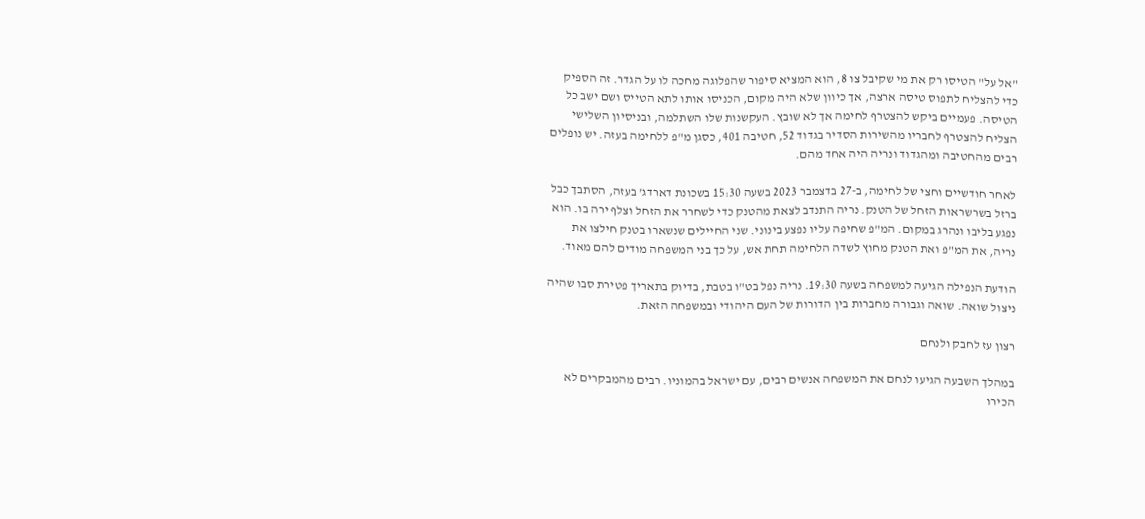"אל על" הטיסו רק את מי שקיבל צו 8, הוא המציא סיפור שהפלוגה מחכה לו על הגדר. זה הספיק כדי להצליח לתפוס טיסה ארצה, אך כיוון שלא היה מקום, הכניסו אותו לתא הטייס ושם ישב כל הטיסה. פעמיים ביקש להצטרף לחימה אך לא שובץ. העקשנות שלו השתלמה, ובניסיון השלישי הצליח להצטרף לחבריו מהשירות הסדיר בגדוד 52, חטיבה 401, כסגן מ"פ ללחימה בעזה. יש נופלים רבים מהחטיבה ומהגדוד ונריה היה אחד מהם.

לאחר חודשיים וחצי של לחימה, ב-27 בדצמבר 2023 בשעה 15:30 בשכונת דארדג' בעזה, הסתבך כבל ברזל בשרשראות הזחל של הטנק. נריה התנדב לצאת מהטנק כדי לשחרר את הזחל וצלף ירה בו. הוא נפגע בליבו ונהרג במקום. המ"פ שחיפה עליו נפצע בינוני. שני החיילים שנשארו בטנק חילצו את נריה, את המ"פ ואת הטנק מחוץ לשדה הלחימה תחת אש, על כך בני המשפחה מודים להם מאוד.

הודעת הנפילה הגיעה למשפחה בשעה 19:30. נריה נפל בט"ו בטבת, בדיוק בתאריך פטירת סבו שהיה ניצול שואה. שואה וגבורה מחברות בין הדורות של העם היהודי ובמשפחה הזאת.

רצון עז לחבק ולנחם

במהלך השבעה הגיעו לנחם את המשפחה אנשים רבים, עם ישראל בהמוניו. רבים מהמבקרים לא הכירו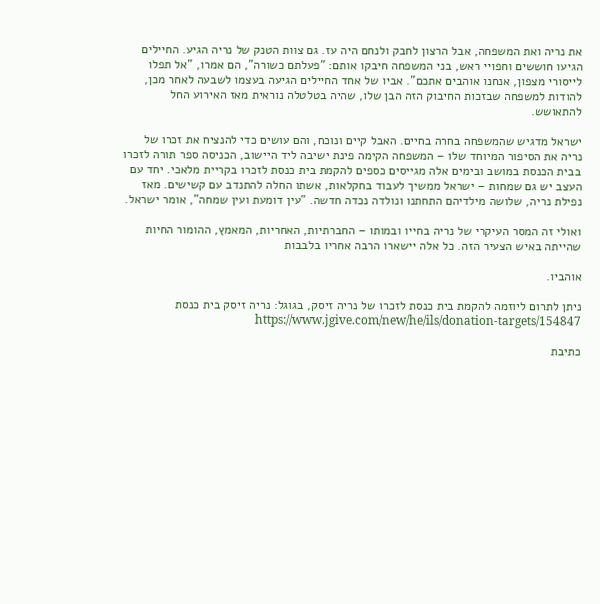את נריה ואת המשפחה, אבל הרצון לחבק ולנחם היה עז. גם צוות הטנק של נריה הגיע. החיילים הגיעו חוששים וחפויי ראש, בני המשפחה חיבקו אותם: "פעלתם כשורה", הם אמרו, "אל תפלו לייסורי מצפון, אנחנו אוהבים אתכם". אביו של אחד החיילים הגיעה בעצמו לשבעה לאחר מכן, להודות למשפחה שבזכות החיבוק הזה הבן שלו, שהיה בטלטלה נוראית מאז האירוע החל להתאושש.

ישראל מדגיש שהמשפחה בחרה בחיים. האבל קיים ונוכח, והם עושים כדי להנציח את זכרו של נריה את הסיפור המיוחד שלו – המשפחה הקימה פינת ישיבה ליד היישוב, הכניסה ספר תורה לזכרו בבית הכנסת במושב ובימים אלה מגייסים כספים להקמת בית כנסת לזכרו בקריית מלאכי. יחד עם העצב יש גם שמחות – ישראל ממשיך לעבוד בחקלאות, אשתו החלה להתנדב עם קשישים. מאז נפילת נריה, שלושה מילדיהם התחתנו ונולדה נכדה חדשה. "עין דומעת ועין שמחה", אומר ישראל.

ואולי זה המסר העיקרי של נריה בחייו ובמותו – החברתיות, האחריות, המאמץ, ההומור החיות שהייתה באיש הצעיר הזה. כל אלה יישארו הרבה אחריו בלבבות

אוהביו.

ניתן לתרום ליוזמה להקמת בית כנסת לזכרו של נריה זיסק, בגוגל: נריה זיסק בית כנסת https://www.jgive.com/new/he/ils/donation-targets/154847

כתיבת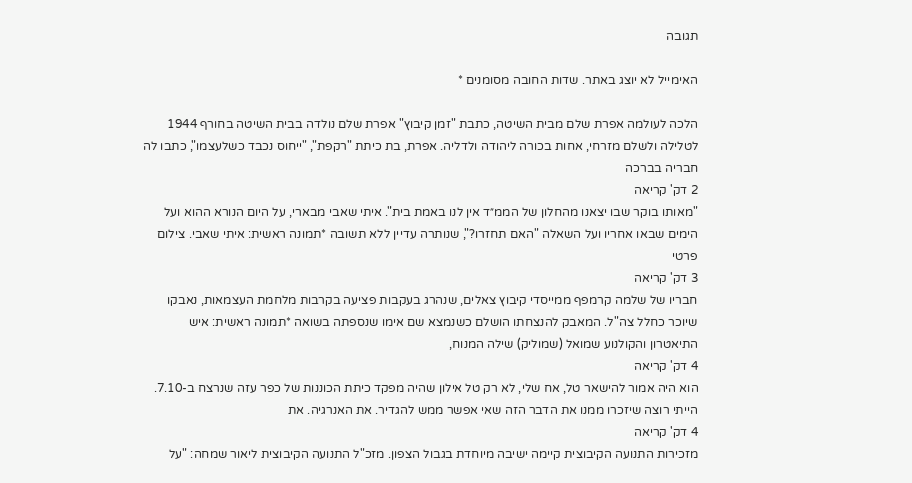תגובה

האימייל לא יוצג באתר. שדות החובה מסומנים *

הלכה לעולמה אפרת שלם מבית השיטה, כתבת "זמן קיבוץ" אפרת שלם נולדה בבית השיטה בחורף 1944 לטלילה ולשלם מזרחי, אחות בכורה ליהודה ולדליה. אפרת, בת כיתת "רקפת", "ייחוס נכבד כשלעצמו", כתבו לה חבריה בברכה
2 דק' קריאה
"מאותו בוקר שבו יצאנו מהחלון של הממ״ד אין לנו באמת בית". איתי שאבי מבארי, על היום הנורא ההוא ועל הימים שבאו אחריו ועל השאלה "האם תחזרו?", שנותרה עדיין ללא תשובה *תמונה ראשית: איתי שאבי. צילום פרטי
3 דק' קריאה
חבריו של שלמה קרמפף ממייסדי קיבוץ צאלים, שנהרג בעקבות פציעה בקרבות מלחמת העצמאות, נאבקו שיוכר כחלל צה"ל. המאבק להנצחתו הושלם כשנמצא שם אימו שנספתה בשואה *תמונה ראשית: איש התיאטרון והקולנוע שמואל (שמוליק) שילה המנוח,
4 דק' קריאה
הוא היה אמור להישאר טל, אח שלי, לא רק טל אילון שהיה מפקד כיתת הכוננות של כפר עזה שנרצח ב-7.10. הייתי רוצה שיזכרו ממנו את הדבר הזה שאי אפשר ממש להגדיר. את האנרגיה. את
4 דק' קריאה
מזכירות התנועה הקיבוצית קיימה ישיבה מיוחדת בגבול הצפון. מזכ"ל התנועה הקיבוצית ליאור שמחה: "על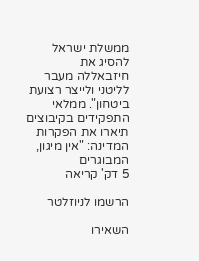ממשלת ישראל להסיג את חיזבאללה מעבר לליטני ולייצר רצועת ביטחון". ממלאי התפקידים בקיבוצים תיארו את הפקרות המדינה: "אין מיגון, המבוגרים
5 דק' קריאה

הרשמו לניוזלטר

השאירו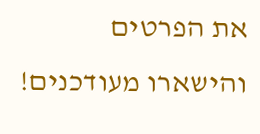את הפרטים והישארו מעודכנים!